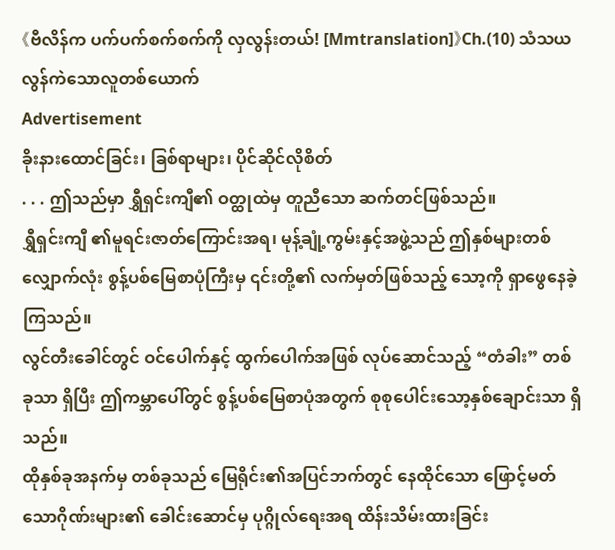《ဗီလိန်က ပက်ပက်စက်စက်ကို လှလွန်းတယ်! [Mmtranslation]》Ch.(10) သံသယလွန်ကဲသောလူတစ်ယောက်
Advertisement
ခိုးနားထောင်ခြင်း၊ ခြစ်ရာများ၊ ပိုင်ဆိုင်လိုစိတ်
. . . ဤသည်မှာ ရွှီရှင်းကျီ၏ ဝတ္ထုထဲမှ တူညီသော ဆက်တင်ဖြစ်သည်။
ရွှီရှင်းကျီ ၏မူရင်းဇာတ်ကြောင်းအရ၊ မုန့်ချုံ့ကွမ်းနှင့်အဖွဲ့သည် ဤနှစ်များတစ်လျှောက်လုံး စွန့်ပစ်မြေစာပုံကြီးမှ ၎င်းတို့၏ လက်မှတ်ဖြစ်သည့် သော့ကို ရှာဖွေနေခဲ့ကြသည်။
လွင်တီးခေါင်တွင် ဝင်ပေါက်နှင့် ထွက်ပေါက်အဖြစ် လုပ်ဆောင်သည့် “တံခါး” တစ်ခုသာ ရှိပြီး ဤကမ္ဘာပေါ်တွင် စွန့်ပစ်မြေစာပုံအတွက် စုစုပေါင်းသော့နှစ်ချောင်းသာ ရှိသည်။
ထိုနှစ်ခုအနက်မှ တစ်ခုသည် မြေရိုင်း၏အပြင်ဘက်တွင် နေထိုင်သော ဖြောင့်မတ်သောဂိုဏ်းများ၏ ခေါင်းဆောင်မှ ပုဂ္ဂိုလ်ရေးအရ ထိန်းသိမ်းထားခြင်း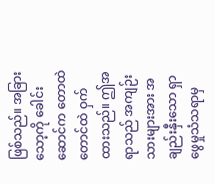ဖြစ်သည်။ အခြားသော့ကို ခေါင်းဆောင်က တောထဲတောင်ထဲ ဝှက်ထားသည်။ ဤအရာသည် အကျဉ်းသားများအား အချည်းနှီးသော ရှာဖွေမှုသံသရာမှ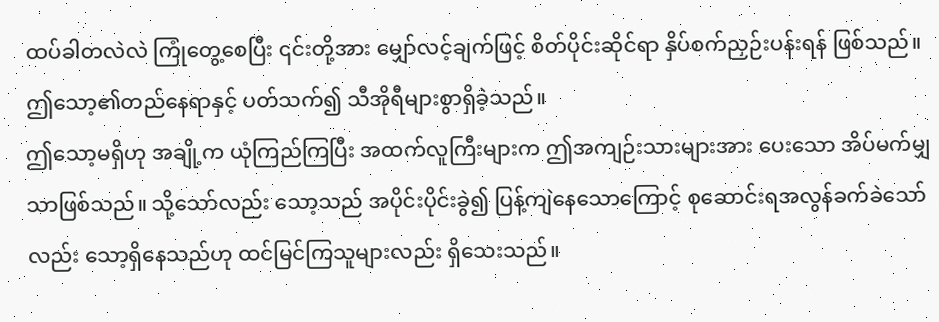ထပ်ခါတလဲလဲ ကြုံတွေ့စေပြီး ၎င်းတို့အား မျှော်လင့်ချက်ဖြင့် စိတ်ပိုင်းဆိုင်ရာ နှိပ်စက်ညှဉ်းပန်းရန် ဖြစ်သည်။
ဤသော့၏တည်နေရာနှင့် ပတ်သက်၍ သီအိုရီများစွာရှိခဲ့သည်။
ဤသော့မရှိဟု အချို့က ယုံကြည်ကြပြီး အထက်လူကြီးများက ဤအကျဉ်းသားများအား ပေးသော အိပ်မက်မျှသာဖြစ်သည်။ သို့သော်လည်း သော့သည် အပိုင်းပိုင်းခွဲ၍ ပြန့်ကျဲနေသောကြောင့် စုဆောင်းရအလွန်ခက်ခဲသော်လည်း သော့ရှိနေသည်ဟု ထင်မြင်ကြသူများလည်း ရှိသေးသည်။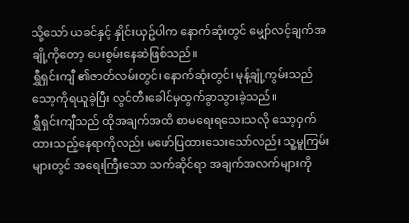သို့သော် ယခင်နှင့် နှိုင်းယှဥ်ပါက နောက်ဆုံးတွင် မျှော်လင့်ချက်အချို့ကိုတော့ ပေးစွမ်းနေဆဲဖြစ်သည်။
ရွှီရှင်းကျီ ၏ဇာတ်လမ်းတွင်၊ နောက်ဆုံးတွင်၊ မုန့်ချုံ့ကွမ်းသည် သော့ကိုရယူခဲ့ပြီး လွင်တီးခေါင်မှထွက်ခွာသွားခဲ့သည်။
ရွှီရှင်းကျီသည် ထိုအချက်အထိ စာမရေးရသေးသလို သော့ဝှက်ထားသည့်နေရာကိုလည်း မဖော်ပြထားသေးသော်လည်း သူ့မူကြမ်းများတွင် အရေးကြီးသော သက်ဆိုင်ရာ အချက်အလက်များကို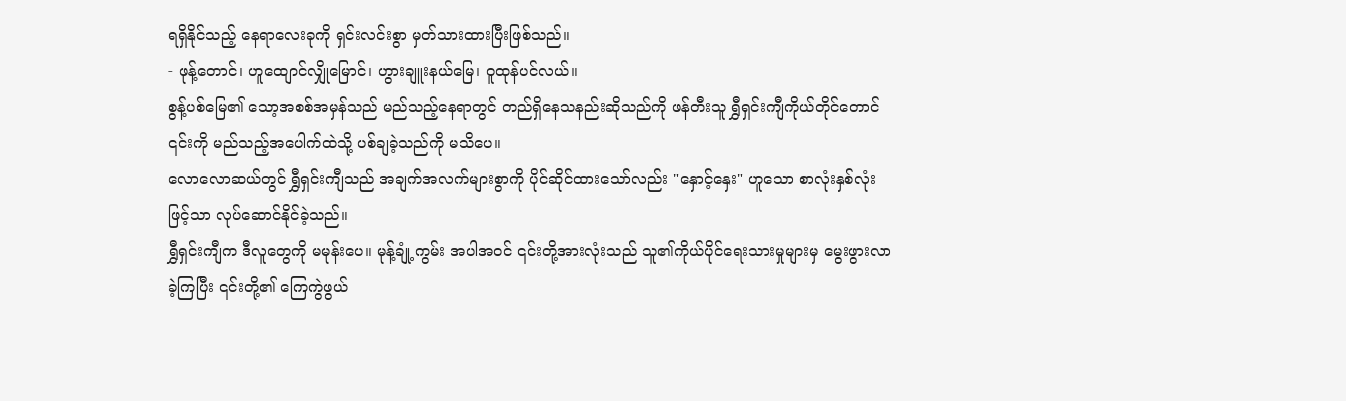ရရှိနိုင်သည့် နေရာလေးခုကို ရှင်းလင်းစွာ မှတ်သားထားပြီးဖြစ်သည်။
- ဖုန့်တောင်၊ ဟူထျောင်လျှိုမြောင်၊ ဟွားချူးနယ်မြေ၊ ဝူထုန်ပင်လယ်။
စွန့်ပစ်မြေ၏ သော့အစစ်အမှန်သည် မည်သည့်နေရာတွင် တည်ရှိနေသနည်းဆိုသည်ကို ဖန်တီးသူ ရွှီရှင်းကျီကိုယ်တိုင်တောင် ၎င်းကို မည်သည့်အပေါက်ထဲသို့ ပစ်ချခဲ့သည်ကို မသိပေ။
လောလောဆယ်တွင် ရွှီရှင်းကျီသည် အချက်အလက်များစွာကို ပိုင်ဆိုင်ထားသော်လည်း "နှောင့်နှေး" ဟူသော စာလုံးနှစ်လုံးဖြင့်သာ လုပ်ဆောင်နိုင်ခဲ့သည်။
ရွှီရှင်းကျီက ဒီလူတွေကို မမုန်းပေ။ မုန့်ချုံ့ကွမ်း အပါအဝင် ၎င်းတို့အားလုံးသည် သူ၏ကိုယ်ပိုင်ရေးသားမှုများမှ မွေးဖွားလာခဲ့ကြပြီး ၎င်းတို့၏ ကြေကွဲဖွယ်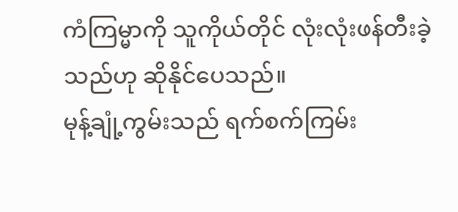ကံကြမ္မာကို သူကိုယ်တိုင် လုံးလုံးဖန်တီးခဲ့သည်ဟု ဆိုနိုင်ပေသည်။
မုန့်ချုံ့ကွမ်းသည် ရက်စက်ကြမ်း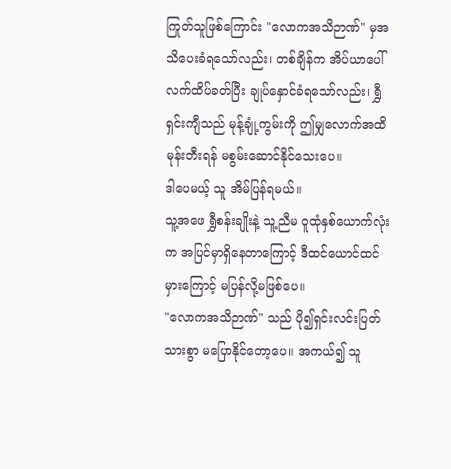ကြုတ်သူဖြစ်ကြောင်း "လောကအသိဉာဏ်" မှအသိပေးခံရသော်လည်း၊ တစ်ချိန်က အိပ်ယာပေါ်လက်ထိပ်ခတ်ပြီး ချုပ်နှောင်ခံရသော်လည်း၊ ရွှီရှင်းကျီသည် မုန့်ချုံ့ကွမ်းကို ဤမျှလောက်အထိ မုန်းတီးရန် မစွမ်းဆောင်နိုင်သေးပေ။
ဒါပေမယ့် သူ အိမ်ပြန်ရမယ်။
သူ့အဖေ ရွှီစန်းချိုးနဲ့ သူ့ညီမ ဝူထုံနှစ်ယောက်လုံးက အပြင်မှာရှိနေတာကြောင့် ဒီထင်ယောင်ထင်မှားကြောင့် မပြန်လို့မဖြစ်ပေ။
"လောကအသိဉာဏ်" သည် ပို၍ရှင်းလင်းပြတ်သားစွာ မပြောနိုင်တော့ပေ။ အကယ်၍ သူ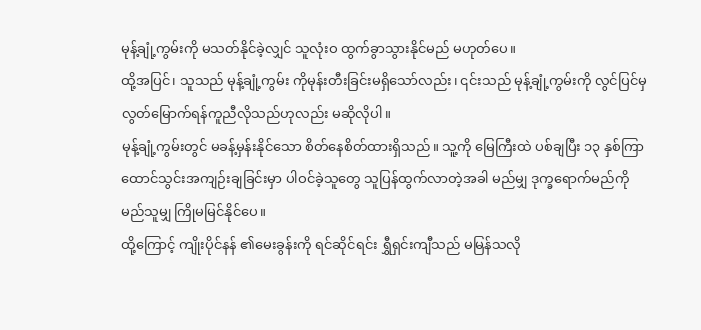မုန့်ချုံ့ကွမ်းကို မသတ်နိုင်ခဲ့လျှင် သူလုံးဝ ထွက်ခွာသွားနိုင်မည် မဟုတ်ပေ။
ထို့အပြင်၊ သူသည် မုန့်ချုံ့ကွမ်း ကိုမုန်းတီးခြင်းမရှိသော်လည်း၊ ၎င်းသည် မုန့်ချုံ့ကွမ်းကို လွင်ပြင်မှလွတ်မြောက်ရန်ကူညီလိုသည်ဟုလည်း မဆိုလိုပါ။
မုန့်ချုံ့ကွမ်းတွင် မခန့်မှန်းနိုင်သော စိတ်နေစိတ်ထားရှိသည်။ သူ့ကို မြေကြီးထဲ ပစ်ချပြီး ၁၃ နှစ်ကြာ ထောင်သွင်းအကျဉ်းချခြင်းမှာ ပါဝင်ခဲ့သူတွေ သူပြန်ထွက်လာတဲ့အခါ မည်မျှ ဒုက္ခရောက်မည်ကို မည်သူမျှ ကြိုမမြင်နိုင်ပေ။
ထို့ကြောင့် ကျိုးပိုင်နန် ၏မေးခွန်းကို ရင်ဆိုင်ရင်း ရွှီရှင်းကျီသည် မမြန်သလို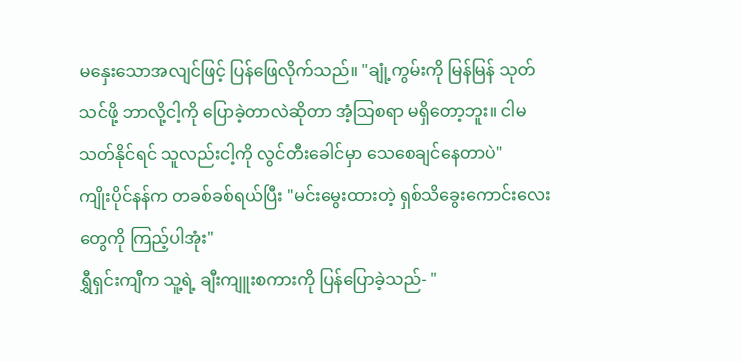မနှေးသောအလျင်ဖြင့် ပြန်ဖြေလိုက်သည်။ "ချုံ့ကွမ်းကို မြန်မြန် သုတ်သင်ဖို့ ဘာလို့ငါ့ကို ပြောခဲ့တာလဲဆိုတာ အံ့သြစရာ မရှိတော့ဘူး။ ငါမသတ်နိုင်ရင် သူလည်းငါ့ကို လွင်တီးခေါင်မှာ သေစေချင်နေတာပဲ"
ကျိုးပိုင်နန်က တခစ်ခစ်ရယ်ပြီး "မင်းမွေးထားတဲ့ ရှစ်သိခွေးကောင်းလေးတွေကို ကြည့်ပါအုံး"
ရွှီရှင်းကျီက သူ့ရဲ့ ချီးကျူးစကားကို ပြန်ပြောခဲ့သည်- "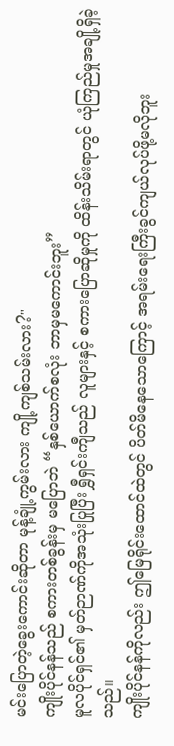မင်းပြောတဲ့ခွေးကောင်းဆိုတာ မုန့်ချုံ့ကွမ်းလား ကျို့ကျစ်သမ်းလား?"
ကျိုးပိုင်နန်သည် စကားတစ်ခွန်းမှ မပြောဘဲ “နှစ်ယောက်စလုံး ဘာမှမကောင်းဘူး”
မူလပိုင်ရှင်၏ မှတ်ဉာဏ်ကိုအသုံးပြုပြီး ရွှီရှင်းကျီသည် လူများနှင့် စကားပြောဆိုမှုကို ထိန်းသိမ်းရာတွင် ယုံကြည်မှုအချို့ရှိခဲ့သည်။
ကျိုးပိုင်နန်ကိုလည်း ဤမြေရိုင်းထောင်ထဲတွင် ပိတ်မိနေသောကြောင့် အရမ်းရေးကြီးခွင်ကျယ်လုပ်ဖို့မလိုဘူး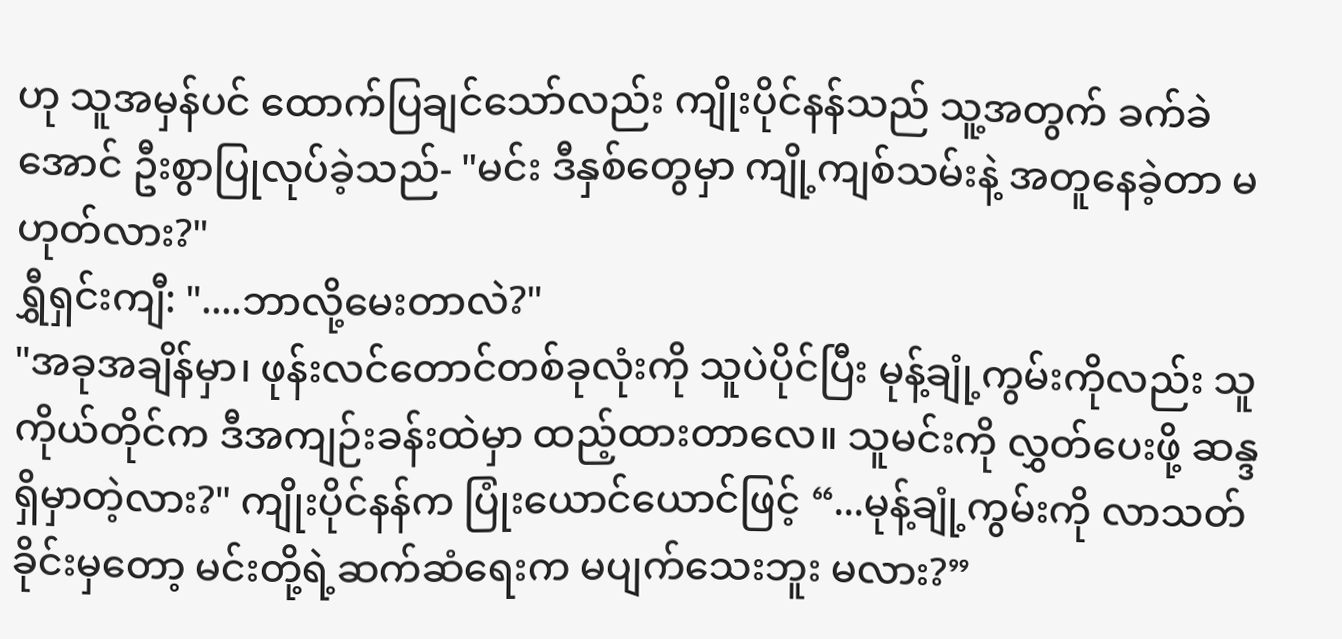ဟု သူအမှန်ပင် ထောက်ပြချင်သော်လည်း ကျိုးပိုင်နန်သည် သူ့အတွက် ခက်ခဲအောင် ဦးစွာပြုလုပ်ခဲ့သည်- "မင်း ဒီနှစ်တွေမှာ ကျို့ကျစ်သမ်းနဲ့ အတူနေခဲ့တာ မဟုတ်လား?"
ရွှီရှင်းကျီ: "....ဘာလို့မေးတာလဲ?"
"အခုအချိန်မှာ၊ ဖုန်းလင်တောင်တစ်ခုလုံးကို သူပဲပိုင်ပြီး မုန့်ချုံ့ကွမ်းကိုလည်း သူကိုယ်တိုင်က ဒီအကျဉ်းခန်းထဲမှာ ထည့်ထားတာလေ။ သူမင်းကို လွှတ်ပေးဖို့ ဆန္ဒရှိမှာတဲ့လား?" ကျိုးပိုင်နန်က ပြုံးယောင်ယောင်ဖြင့် “...မုန့်ချုံ့ကွမ်းကို လာသတ်ခိုင်းမှတော့ မင်းတို့ရဲ့ဆက်ဆံရေးက မပျက်သေးဘူး မလား?”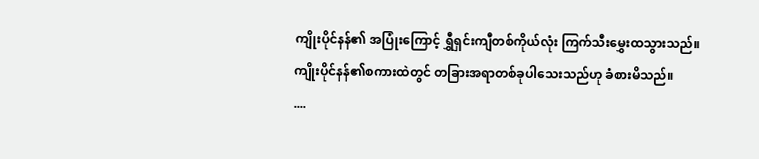ကျိုးပိုင်နန်၏ အပြုံးကြောင့် ရွှီရှင်းကျီတစ်ကိုယ်လုံး ကြက်သီးမွှေးထသွားသည်။
ကျိုးပိုင်နန်၏စကားထဲတွင် တခြားအရာတစ်ခုပါသေးသည်ဟု ခံစားမိသည်။
....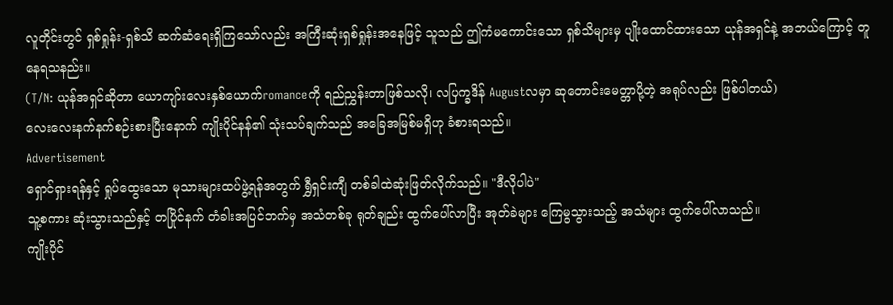လူတိုင်းတွင် ရှစ်ရှုန်း-ရှစ်သိ ဆက်ဆံရေးရှိကြသော်လည်း အကြီးဆုံးရှစ်ရှုန်းအနေဖြင့် သူသည် ဤကံမကောင်းသော ရှစ်သိများမှ ပျိုးထောင်ထားသော ယုန်အရှင်နဲ့ အဘယ်ကြောင့် တူနေရသနည်း။
(T/N: ယုန်အရှင်ဆိုတာ ယောကျာ်းလေးနှစ်ယောက်romanceကို ရည်ညွှန်းတာဖြစ်သလို၊ လပြက္ခဒိန် Augustလမှာ ဆုတောင်းမေတ္တာပို့တဲ့ အရုပ်လည်း ဖြစ်ပါတယ်)
လေးလေးနက်နက်စဉ်းစားပြီးနောက် ကျိုးပိုင်နန်၏ သုံးသပ်ချက်သည် အခြေအမြစ်မရှိဟု ခံစားရသည်။
Advertisement
ရှောင်ရှားရန်နှင့် ရှုပ်ထွေးသော မုသားများထပ်ဖွဲ့ရန်အတွက် ရွှီရှင်းကျီ တစ်ခါထဲဆုံးဖြတ်လိုက်သည်။ "ဒီလိုပါပဲ"
သူ့စကား ဆုံးသွားသည်နှင့် တပြိုင်နက် တံခါးအပြင်ဘက်မှ အသံတစ်ခု ရုတ်ချည်း ထွက်ပေါ်လာပြီး အုတ်ခဲများ ကြေမွသွားသည့် အသံများ ထွက်ပေါ်လာသည်။
ကျိုးပိုင်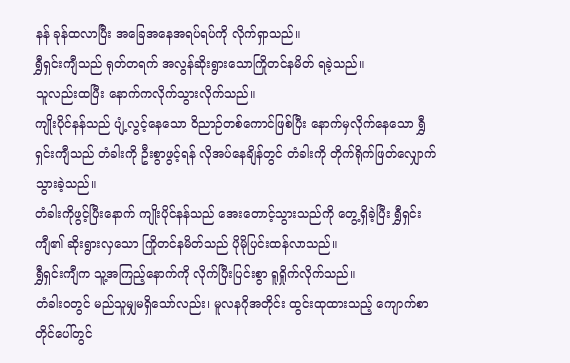နန် ခုန်ထလာပြီး အခြေအနေအရပ်ရပ်ကို လိုက်ရှာသည်။
ရွှီရှင်းကျီသည် ရုတ်တရက် အလွန်ဆိုးရွားသောကြိုတင်နမိတ် ရခဲ့သည်။
သူလည်းထပြီး နောက်ကလိုက်သွားလိုက်သည်။
ကျိုးပိုင်နန်သည် ပျံ့လွင့်နေသော ဝိညာဉ်တစ်ကောင်ဖြစ်ပြီး နောက်မှလိုက်နေသော ရွှီရှင်းကျီသည် တံခါးကို ဦးစွာဖွင့်ရန် လိုအပ်နေချိန်တွင် တံခါးကို တိုက်ရိုက်ဖြတ်လျှောက်သွားခဲ့သည်။
တံခါးကိုဖွင့်ပြီးနောက် ကျိုးပိုင်နန်သည် အေးတောင့်သွားသည်ကို တွေ့ရှိခဲ့ပြီး ရွှီရှင်းကျီ၏ ဆိုးရွားလှသော ကြိုတင်နမိတ်သည် ပိုမိုပြင်းထန်လာသည်။
ရွှီရှင်းကျီက သူ့အကြည့်နောက်ကို လိုက်ပြီးပြင်းစွာ ရူရှိုက်လိုက်သည်။
တံခါးဝတွင် မည်သူမျှမရှိသော်လည်း၊ မူလနဂိုအတိုင်း ထွင်းထုထားသည့် ကျောက်စာတိုင်ပေါ်တွင်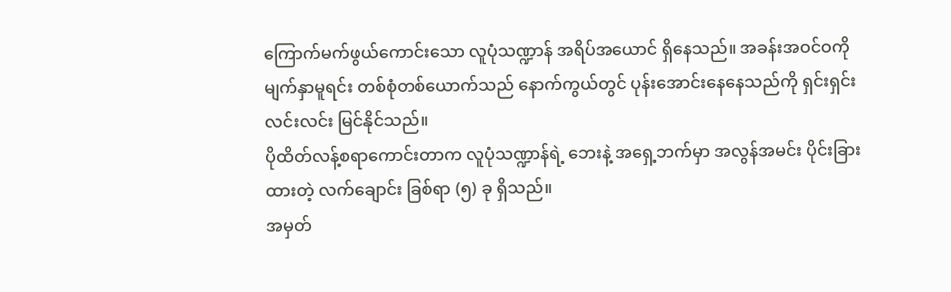ကြောက်မက်ဖွယ်ကောင်းသော လူပုံသဏ္ဍာန် အရိပ်အယောင် ရှိနေသည်။ အခန်းအဝင်ဝကို မျက်နှာမူရင်း တစ်စုံတစ်ယောက်သည် နောက်ကွယ်တွင် ပုန်းအောင်းနေနေသည်ကို ရှင်းရှင်းလင်းလင်း မြင်နိုင်သည်။
ပိုထိတ်လန့်စရာကောင်းတာက လူပုံသဏ္ဍာန်ရဲ့ ဘေးနဲ့ အရှေ့ဘက်မှာ အလွန်အမင်း ပိုင်းခြားထားတဲ့ လက်ချောင်း ခြစ်ရာ (၅) ခု ရှိသည်။
အမှတ်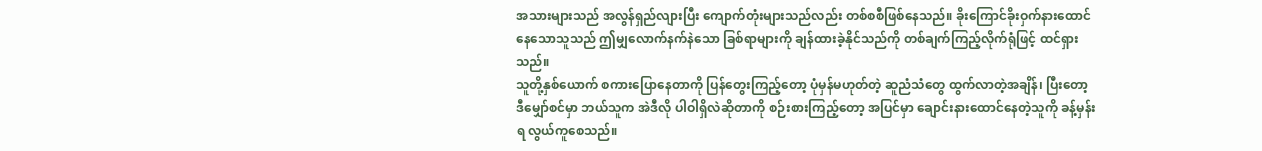အသားများသည် အလွန်ရှည်လျားပြီး ကျောက်တုံးများသည်လည်း တစ်စစီဖြစ်နေသည်။ ခိုးကြောင်ခိုးဝှက်နားထောင်နေသောသူသည် ဤမျှလောက်နက်နဲသော ခြစ်ရာများကို ချန်ထားခဲ့နိုင်သည်ကို တစ်ချက်ကြည့်လိုက်ရုံဖြင့် ထင်ရှားသည်။
သူတို့နှစ်ယောက် စကားပြောနေတာကို ပြန်တွေးကြည့်တော့ ပုံမှန်မဟုတ်တဲ့ ဆူညံသံတွေ ထွက်လာတဲ့အချိန်၊ ပြီးတော့ ဒီမျှော်စင်မှာ ဘယ်သူက အဲဒီလို ပါဝါရှိလဲဆိုတာကို စဉ်းစားကြည့်တော့ အပြင်မှာ ချောင်းနားထောင်နေတဲ့သူကို ခန့်မှန်းရ လွယ်ကူစေသည်။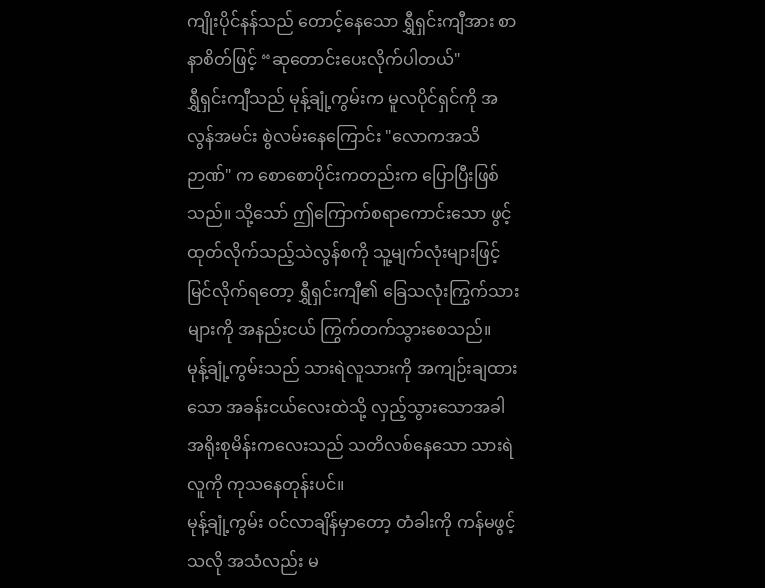ကျိုးပိုင်နန်သည် တောင့်နေသော ရွှီရှင်းကျီအား စာနာစိတ်ဖြင့် “ဆုတောင်းပေးလိုက်ပါတယ်"
ရွှီရှင်းကျီသည် မုန့်ချုံ့ကွမ်းက မူလပိုင်ရှင်ကို အလွန်အမင်း စွဲလမ်းနေကြောင်း "လောကအသိဉာဏ်" က စောစောပိုင်းကတည်းက ပြောပြီးဖြစ်သည်။ သို့သော် ဤကြောက်စရာကောင်းသော ဖွင့်ထုတ်လိုက်သည့်သဲလွန်စကို သူ့မျက်လုံးများဖြင့် မြင်လိုက်ရတော့ ရွှီရှင်းကျီ၏ ခြေသလုံးကြွက်သားများကို အနည်းငယ် ကြွက်တက်သွားစေသည်။
မုန့်ချုံ့ကွမ်းသည် သားရဲလူသားကို အကျဉ်းချထားသော အခန်းငယ်လေးထဲသို့ လှည့်သွားသောအခါ အရိုးစုမိန်းကလေးသည် သတိလစ်နေသော သားရဲလူကို ကုသနေတုန်းပင်။
မုန့်ချုံ့ကွမ်း ဝင်လာချိန်မှာတော့ တံခါးကို ကန်မဖွင့်သလို အသံလည်း မ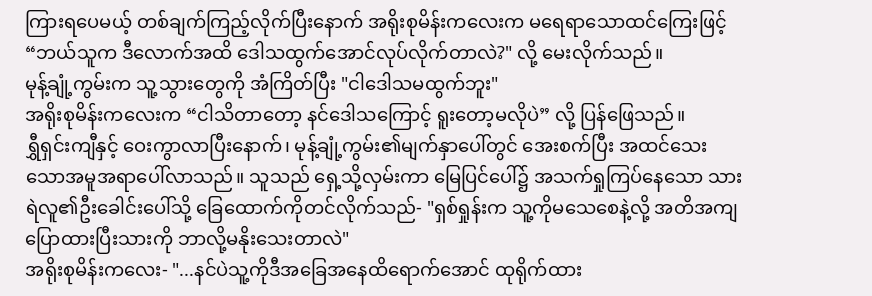ကြားရပေမယ့် တစ်ချက်ကြည့်လိုက်ပြီးနောက် အရိုးစုမိန်းကလေးက မရေရာသောထင်ကြေးဖြင့် “ဘယ်သူက ဒီလောက်အထိ ဒေါသထွက်အောင်လုပ်လိုက်တာလဲ?" လို့ မေးလိုက်သည်။
မုန့်ချုံ့ကွမ်းက သူ့သွားတွေကို အံကြိတ်ပြီး "ငါဒေါသမထွက်ဘူး"
အရိုးစုမိန်းကလေးက “ငါသိတာတော့ နင်ဒေါသကြောင့် ရူးတော့မလိုပဲ” လို့ ပြန်ဖြေသည်။
ရွှီရှင်းကျီနှင့် ဝေးကွာလာပြီးနောက်၊ မုန့်ချုံ့ကွမ်း၏မျက်နှာပေါ်တွင် အေးစက်ပြီး အထင်သေးသောအမူအရာပေါ်လာသည်။ သူသည် ရှေ့သို့လှမ်းကာ မြေပြင်ပေါ်၌ အသက်ရှုကြပ်နေသော သားရဲလူ၏ဦးခေါင်းပေါ်သို့ ခြေထောက်ကိုတင်လိုက်သည်- "ရှစ်ရှုန်းက သူ့ကိုမသေစေနဲ့လို့ အတိအကျပြောထားပြီးသားကို ဘာလို့မနိုးသေးတာလဲ"
အရိုးစုမိန်းကလေး- "...နင်ပဲသူ့ကိုဒီအခြေအနေထိရောက်အောင် ထုရိုက်ထား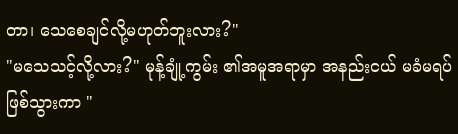တာ၊ သေစေချင်လို့မဟုတ်ဘူးလား?"
"မသေသင့်လို့လား?" မုန့်ချုံ့ကွမ်း ၏အမူအရာမှာ အနည်းငယ် မခံမရပ်ဖြစ်သွားကာ "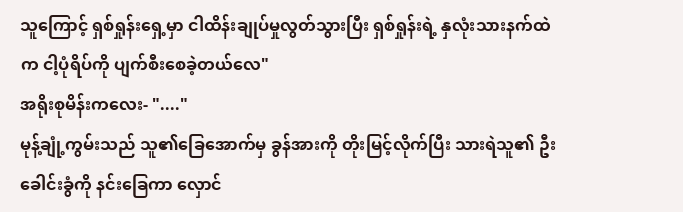သူကြောင့် ရှစ်ရှုန်းရှေ့မှာ ငါထိန်းချုပ်မှုလွတ်သွားပြီး ရှစ်ရှုန်းရဲ့ နှလုံးသားနက်ထဲက ငါ့ပုံရိပ်ကို ပျက်စီးစေခဲ့တယ်လေ"
အရိုးစုမိန်းကလေး- "...."
မုန့်ချုံ့ကွမ်းသည် သူ၏ခြေအောက်မှ ခွန်အားကို တိုးမြင့်လိုက်ပြီး သားရဲသူ၏ ဦးခေါင်းခွံကို နင်းခြေကာ လှောင်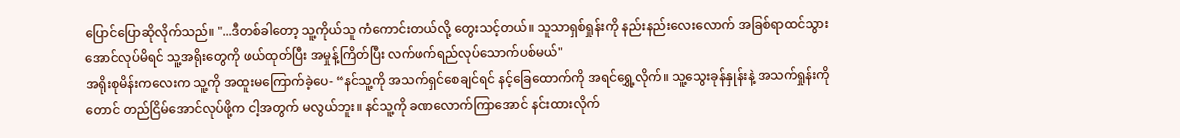ပြောင်ပြောဆိုလိုက်သည်။ "...ဒီတစ်ခါတော့ သူ့ကိုယ်သူ ကံကောင်းတယ်လို့ တွေးသင့်တယ်။ သူသာရှစ်ရှုန်းကို နည်းနည်းလေးလောက် အခြစ်ရာထင်သွားအောင်လုပ်မိရင် သူ့အရိုးတွေကို ဖယ်ထုတ်ပြီး အမှုန့်ကြိတ်ပြီး လက်ဖက်ရည်လုပ်သောက်ပစ်မယ်"
အရိုးစုမိန်းကလေးက သူ့ကို အထူးမကြောက်ခဲ့ပေ- “နင်သူ့ကို အသက်ရှင်စေချင်ရင် နင့်ခြေထောက်ကို အရင်ရွှေ့လိုက်။ သူ့သွေးခုန်နှုန်းနဲ့ အသက်ရှုန်းကိုတောင် တည်ငြိမ်အောင်လုပ်ဖို့က ငါ့အတွက် မလွယ်ဘူး။ နင်သူ့ကို ခဏလောက်ကြာအောင် နင်းထားလိုက်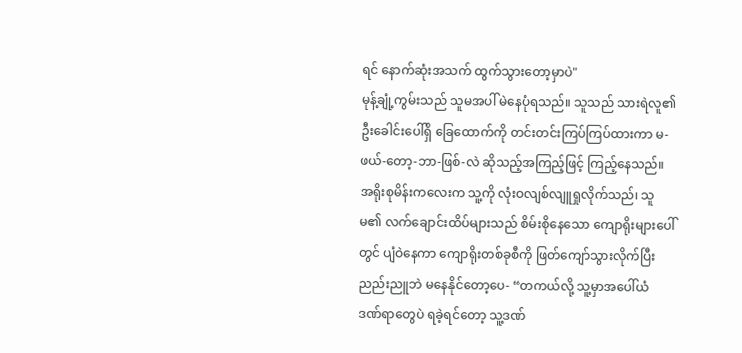ရင် နောက်ဆုံးအသက် ထွက်သွားတော့မှာပဲ"
မုန့်ချုံ့ကွမ်းသည် သူမအပါ် မဲနေပုံရသည်။ သူသည် သားရဲလူ၏ဦးခေါင်းပေါ်ရှိ ခြေထောက်ကို တင်းတင်းကြပ်ကြပ်ထားကာ မ-ဖယ်-တော့-ဘာ-ဖြစ်-လဲ ဆိုသည့်အကြည့်ဖြင့် ကြည့်နေသည်။
အရိုးစုမိန်းကလေးက သူ့ကို လုံးဝလျစ်လျူရှုလိုက်သည်၊ သူမ၏ လက်ချောင်းထိပ်များသည် စိမ်းစိုနေသော ကျောရိုးများပေါ်တွင် ပျံဝဲနေကာ ကျောရိုးတစ်ခုစီကို ဖြတ်ကျော်သွားလိုက်ပြီး ညည်းညူဘဲ မနေနိုင်တော့ပေ- “တကယ်လို့ သူ့မှာအပေါ်ယံ ဒဏ်ရာတွေပဲ ရခဲ့ရင်တော့ သူ့ဒဏ်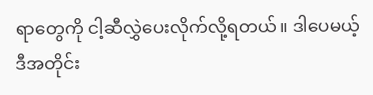ရာတွေကို ငါ့ဆီလွှဲပေးလိုက်လို့ရတယ်။ ဒါပေမယ့် ဒီအတိုင်း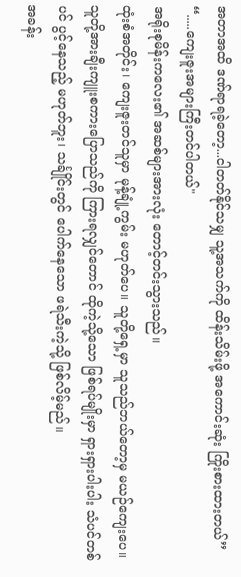အတာအထိ ဒဏ်ရာရခဲ့တော့...ငါတတ်နိုင်သမျှ သူ့အသက်ကို ထိန်းသိမ်းဖို့ အကောင်းဆုံး ကြိုးစားထားတယ်”
“.....ကျေးဇူးအများကြီးတင်ပါတယ်"
အရိုးစုမိန်းကလေး၏ အဆစ်များအားလုံး တောင့်တင်းသွားသည်။
ထုံးစံအတိုင်း၊ ကျေးဇူးတင်သူမှာ မုန့်ချုံ့ကွမ်း မဟုတ်ပေ။ သူတို့ရှေ့မှာ သူသည်ဘယ်တော့မှ မယဉ်ကျေးပေ။ သူတို့အားချီးကျူးစကားပြောသည်ကို ကြားရလျှင်တောင် ထိုကဲ့သို့သော ဖြစ်ရပ်မျိုးမှာ ရှားရှားပါးပါး သံပင်တစ်ပင် ပွင့်နေသည့် မဟုတ်ဘူး၊ သင်္ချိုင်းတွင် ပေါက်နေသော ဖရဲသီးကဲ့သို့ ဖြစ်လိမ့်မည်။
အခန်း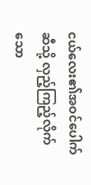ငယ်လေး၏အဝင်ပေါက်ဆီသို့ လှည့်ကြည့်လိုက်သော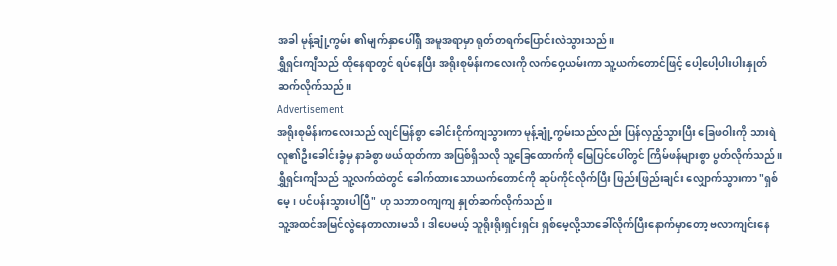အခါ မုန့်ချုံ့ကွမ်း ၏မျက်နှာပေါ်ရှိ အမူအရာမှာ ရုတ်တရက်ပြောင်းလဲသွားသည်။
ရွှီရှင်းကျီသည် ထိုနေရာတွင် ရပ်နေပြီး အရိုးစုမိန်းကလေးကို လက်ဝှေ့ယမ်းကာ သူ့ယက်တောင်ဖြင့် ပေါ့ပေါ့ပါးပါးနှုတ်ဆက်လိုက်သည်။
Advertisement
အရိုးစုမိန်းကလေးသည် လျင်မြန်စွာ ခေါင်းငိုက်ကျသွားကာ မုန့်ချုံ့ကွမ်းသည်လည်း ပြန်လှည့်သွားပြီး ခြေဖဝါးကို သားရဲလူ၏ဦးခေါင်းခွံမှ နာခံစွာ ဖယ်ထုတ်ကာ အပြစ်ရှိသလို သူ့ခြေထောက်ကို မြေပြင်ပေါ်တွင် ကြိမ်ဖန်များစွာ ပွတ်လိုက်သည်။
ရွှီရှင်းကျီသည် သူ့လက်ထဲတွင် ခေါက်ထားသောယက်တောင်ကို ဆုပ်ကိုင်လိုက်ပြီး ဖြည်းဖြည်းချင်း လျှောက်သွားကာ "ရှစ်မေ့၊ ပင်ပန်းသွားပါပြီ" ဟု သဘာဝကျကျ နှုတ်ဆက်လိုက်သည်။
သူ့အထင်အမြင်လွဲနေတာလားမသိ၊ ဒါပေမယ့် သူရိုးရိုးရှင်းရှင်း ရှစ်မေ့လို့သာခေါ်လိုက်ပြီးနောက်မှာတော့ ဗလာကျင်းနေ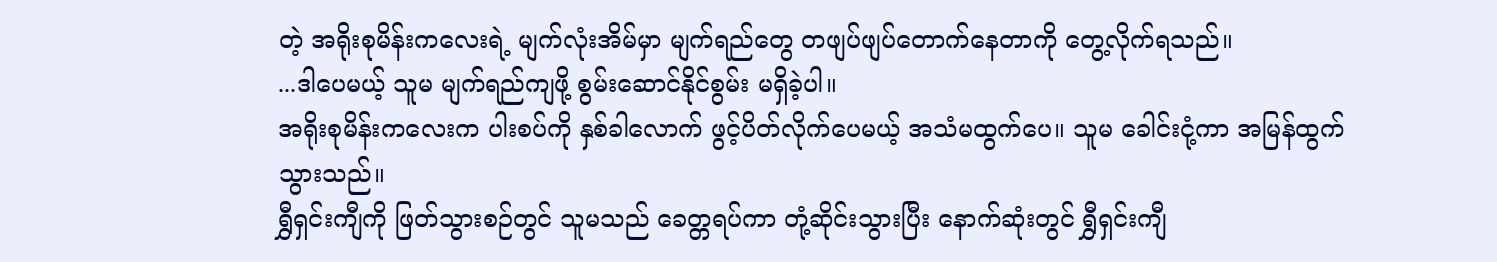တဲ့ အရိုးစုမိန်းကလေးရဲ့ မျက်လုံးအိမ်မှာ မျက်ရည်တွေ တဖျပ်ဖျပ်တောက်နေတာကို တွေ့လိုက်ရသည်။
...ဒါပေမယ့် သူမ မျက်ရည်ကျဖို့ စွမ်းဆောင်နိုင်စွမ်း မရှိခဲ့ပါ။
အရိုးစုမိန်းကလေးက ပါးစပ်ကို နှစ်ခါလောက် ဖွင့်ပိတ်လိုက်ပေမယ့် အသံမထွက်ပေ။ သူမ ခေါင်းငုံ့ကာ အမြန်ထွက်သွားသည်။
ရွှီရှင်းကျီကို ဖြတ်သွားစဉ်တွင် သူမသည် ခေတ္တရပ်ကာ တုံ့ဆိုင်းသွားပြီး နောက်ဆုံးတွင် ရွှီရှင်းကျီ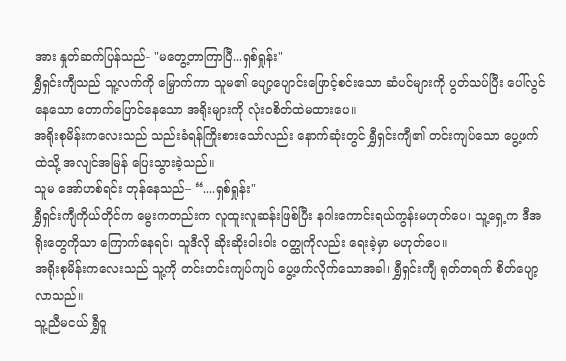အား နှုတ်ဆက်ပြန်သည်- "မတွေ့တာကြာပြီ...ရှစ်ရှုန်း"
ရွှီရှင်းကျီသည် သူ့လက်ကို မြှောက်ကာ သူမ၏ ပျော့ပျောင်းဖြောင့်စင်းသော ဆံပင်များကို ပွတ်သပ်ပြီး ပေါ်လွင်နေသော တောက်ပြောင်နေသော အရိုးများကို လုံးဝစိတ်ထဲမထားပေ။
အရိုးစုမိန်းကလေးသည် သည်းခံရန်ကြိုးစားသော်လည်း နောက်ဆုံးတွင် ရွှီရှင်းကျီ၏ တင်းကျပ်သော ပွေ့ဖက်ထဲသို့ အလျင်အမြန် ပြေးသွားခဲ့သည်။
သူမ အော်ဟစ်ရင်း တုန်နေသည်– “....ရှစ်ရှုန်း"
ရွှီရှင်းကျီကိုယ်တိုင်က မွေးကတည်းက လူထူးလူဆန်းဖြစ်ပြီး နဂါးကောင်းရယ်ကွန်းမဟုတ်ပေ၊ သူ့ရှေ့က ဒီအရိုးတွေကိုသာ ကြောက်နေရင်၊ သူဒီလို ဆိုးဆိုးဝါးဝါး ဝတ္ထုကိုလည်း ရေးခဲ့မှာ မဟုတ်ပေ။
အရိုးစုမိန်းကလေးသည် သူ့ကို တင်းတင်းကျပ်ကျပ် ပွေ့ဖက်လိုက်သောအခါ၊ ရွှီရှင်းကျီ ရုတ်တရက် စိတ်ပျော့လာသည်။
သူ့ညီမငယ် ရွှီဝူ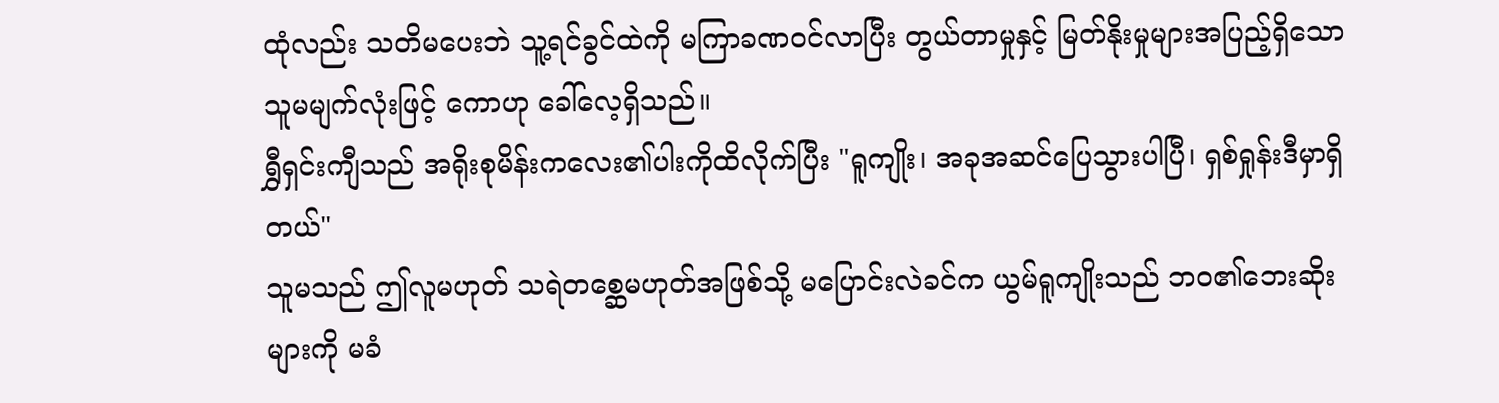ထုံလည်း သတိမပေးဘဲ သူ့ရင်ခွင်ထဲကို မကြာခဏဝင်လာပြီး တွယ်တာမှုနှင့် မြတ်နိုးမှုများအပြည့်ရှိသော သူမမျက်လုံးဖြင့် ကောဟု ခေါ်လေ့ရှိသည်။
ရွှီရှင်းကျီသည် အရိုးစုမိန်းကလေး၏ပါးကိုထိလိုက်ပြီး "ရူကျိုး၊ အခုအဆင်ပြေသွားပါပြီ၊ ရှစ်ရှုန်းဒီမှာရှိတယ်"
သူမသည် ဤလူမဟုတ် သရဲတစ္ဆေမဟုတ်အဖြစ်သို့ မပြောင်းလဲခင်က ယွမ်ရူကျိုးသည် ဘဝ၏ဘေးဆိုးများကို မခံ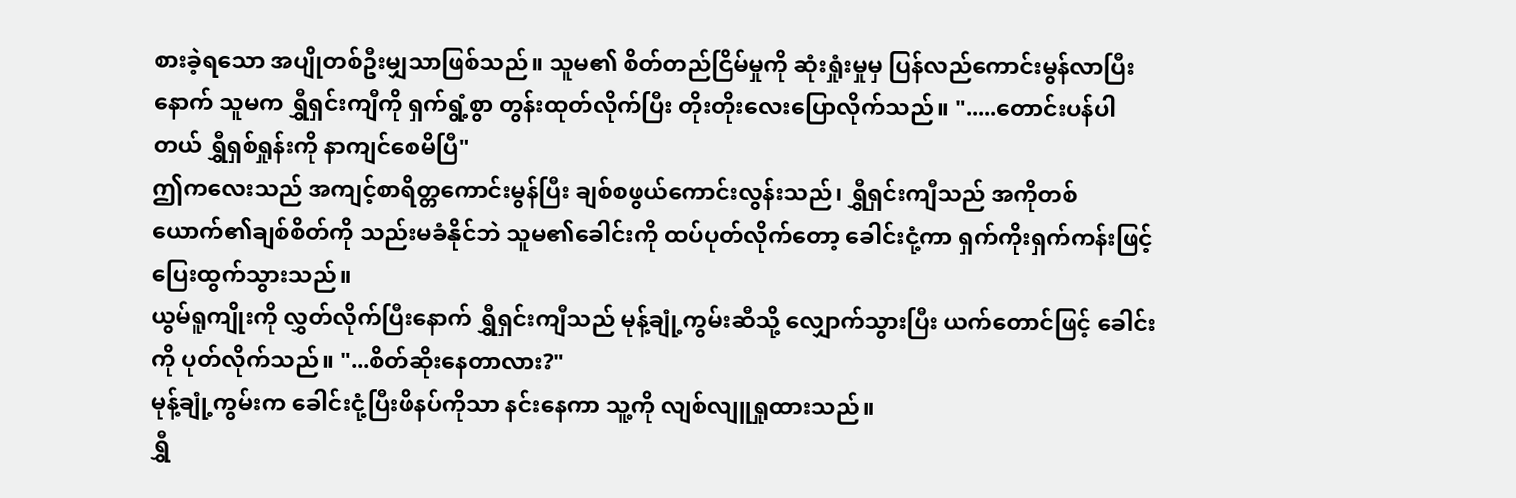စားခဲ့ရသော အပျိုတစ်ဦးမျှသာဖြစ်သည်။ သူမ၏ စိတ်တည်ငြိမ်မှုကို ဆုံးရှုံးမှုမှ ပြန်လည်ကောင်းမွန်လာပြီးနောက် သူမက ရွှီရှင်းကျီကို ရှက်ရွံ့စွာ တွန်းထုတ်လိုက်ပြီး တိုးတိုးလေးပြောလိုက်သည်။ ".....တောင်းပန်ပါတယ် ရွှီရှစ်ရှုန်းကို နာကျင်စေမိပြီ"
ဤကလေးသည် အကျင့်စာရိတ္တကောင်းမွန်ပြီး ချစ်စဖွယ်ကောင်းလွန်းသည်၊ ရွှီရှင်းကျီသည် အကိုတစ်ယောက်၏ချစ်စိတ်ကို သည်းမခံနိုင်ဘဲ သူမ၏ခေါင်းကို ထပ်ပုတ်လိုက်တော့ ခေါင်းငုံ့ကာ ရှက်ကိုးရှက်ကန်းဖြင့် ပြေးထွက်သွားသည်။
ယွမ်ရူကျိုးကို လွှတ်လိုက်ပြီးနောက် ရွှီရှင်းကျီသည် မုန့်ချုံ့ကွမ်းဆီသို့ လျှောက်သွားပြီး ယက်တောင်ဖြင့် ခေါင်းကို ပုတ်လိုက်သည်။ "...စိတ်ဆိုးနေတာလား?"
မုန့်ချုံ့ကွမ်းက ခေါင်းငုံ့ပြီးဖိနပ်ကိုသာ နင်းနေကာ သူ့ကို လျစ်လျူရှုထားသည်။
ရွှီ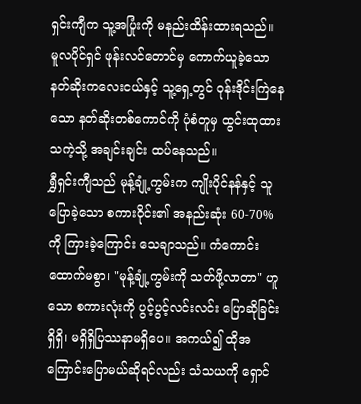ရှင်းကျီက သူ့အပြုံးကို မနည်းထိန်းထားရသည်။
မူလပိုင်ရှင် ဖုန်းလင်တောင်မှ ကောက်ယူခဲ့သော နတ်ဆိုးကလေးငယ်နှင့် သူ့ရှေ့တွင် ဝုန်းဒိုင်းကြဲနေသော နတ်ဆိုးတစ်ကောင်ကို ပုံစံတူမှ ထွင်းထုထားသကဲ့သို့ အချင်းချင်း ထပ်နေသည်။
ရွှီရှင်းကျီသည် မုန့်ချုံ့ကွမ်းက ကျိုးပိုင်နန်နှင့် သူပြောခဲ့သော စကားဝိုင်း၏ အနည်းဆုံး 60-70% ကို ကြားခဲ့ကြောင်း သေချာသည်။ ကံကောင်းထောက်မစွာ၊ "မုန့်ချုံ့ကွမ်းကို သတ်ဖို့လာတာ" ဟူသော စကားလုံးကို ပွင့်ပွင့်လင်းလင်း ပြောဆိုခြင်း ရှိရှိ၊ မရှိရှိပြဿနာမရှိပေ။ အကယ်၍ ထိုအကြောင်းပြောမယ်ဆိုရင်လည်း သံသယကို ရှောင်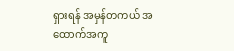ရှားရန် အမှန်တကယ် အထောက်အကူ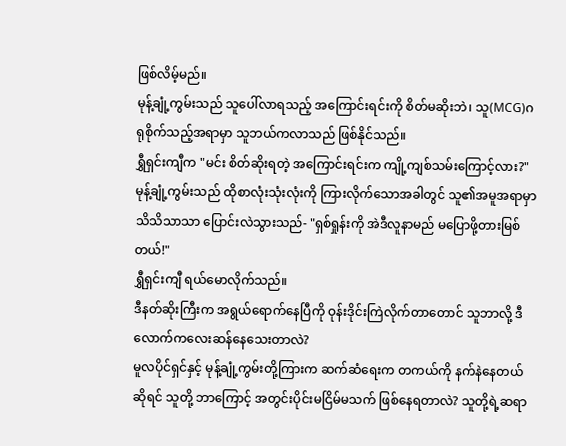ဖြစ်လိမ့်မည်။
မုန့်ချုံ့ကွမ်းသည် သူပေါ်လာရသည့် အကြောင်းရင်းကို စိတ်မဆိုးဘဲ၊ သူ(MCG)ဂရုစိုက်သည့်အရာမှာ သူဘယ်ကလာသည် ဖြစ်နိုင်သည်။
ရွှီရှင်းကျီက "မင်း စိတ်ဆိုးရတဲ့ အကြောင်းရင်းက ကျို့ကျစ်သမ်းကြောင့်လား?"
မုန့်ချုံ့ကွမ်းသည် ထိုစာလုံးသုံးလုံးကို ကြားလိုက်သောအခါတွင် သူ၏အမူအရာမှာ သိသိသာသာ ပြောင်းလဲသွားသည်- "ရှစ်ရှုန်းကို အဲဒီလူနာမည် မပြောဖို့တားမြစ်တယ်!"
ရွှီရှင်းကျီ ရယ်မောလိုက်သည်။
ဒီနတ်ဆိုးကြီးက အရွယ်ရောက်နေပြီကို ဝုန်းဒိုင်းကြဲလိုက်တာတောင် သူဘာလို့ ဒီလောက်ကလေးဆန်နေသေးတာလဲ?
မူလပိုင်ရှင်နှင့် မုန့်ချုံ့ကွမ်းတို့ကြားက ဆက်ဆံရေးက တကယ်ကို နက်နဲနေတယ်ဆိုရင် သူတို့ ဘာကြောင့် အတွင်းပိုင်းမငြိမ်မသက် ဖြစ်နေရတာလဲ? သူတို့ရဲ့ဆရာ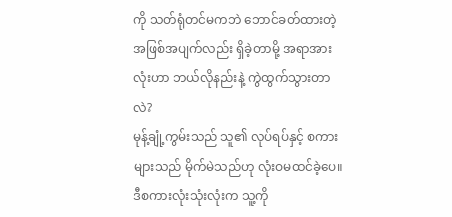ကို သတ်ရုံတင်မကဘဲ ဘောင်ခတ်ထားတဲ့ အဖြစ်အပျက်လည်း ရှိခဲ့တာမို့ အရာအားလုံးဟာ ဘယ်လိုနည်းနဲ့ ကွဲထွက်သွားတာလဲ?
မုန့်ချုံ့ကွမ်းသည် သူ၏ လုပ်ရပ်နှင့် စကားများသည် မိုက်မဲသည်ဟု လုံးဝမထင်ခဲ့ပေ။ ဒီစကားလုံးသုံးလုံးက သူ့ကို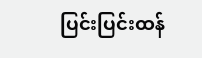ပြင်းပြင်းထန်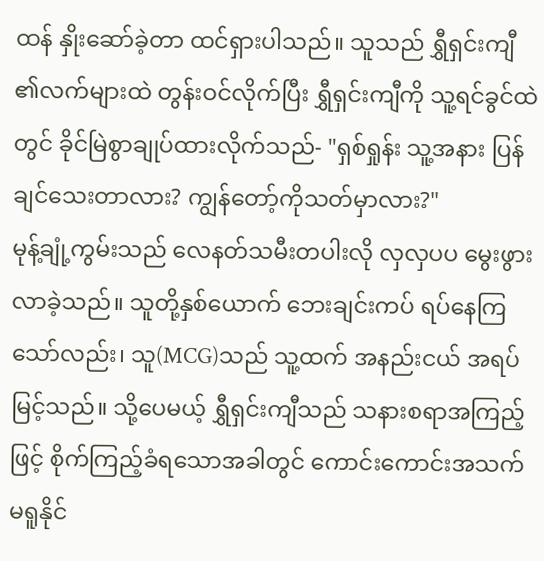ထန် နှိုးဆော်ခဲ့တာ ထင်ရှားပါသည်။ သူသည် ရွှီရှင်းကျီ ၏လက်များထဲ တွန်းဝင်လိုက်ပြီး ရွှီရှင်းကျီကို သူ့ရင်ခွင်ထဲတွင် ခိုင်မြဲစွာချုပ်ထားလိုက်သည်- "ရှစ်ရှုန်း သူ့အနား ပြန်ချင်သေးတာလား? ကျွန်တော့်ကိုသတ်မှာလား?"
မုန့်ချုံ့ကွမ်းသည် လေနတ်သမီးတပါးလို လှလှပပ မွေးဖွားလာခဲ့သည်။ သူတို့နှစ်ယောက် ဘေးချင်းကပ် ရပ်နေကြသော်လည်း၊ သူ(MCG)သည် သူ့ထက် အနည်းငယ် အရပ်မြင့်သည်။ သို့ပေမယ့် ရွှီရှင်းကျီသည် သနားစရာအကြည့်ဖြင့် စိုက်ကြည့်ခံရသောအခါတွင် ကောင်းကောင်းအသက်မရူနိုင်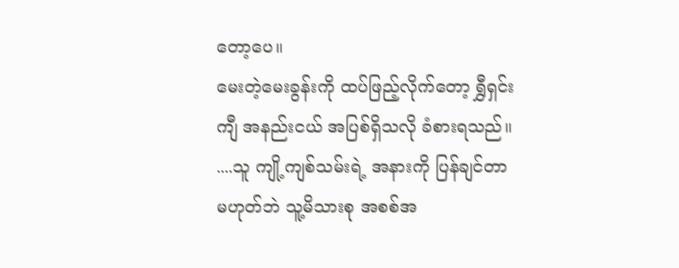တော့ပေ။
မေးတဲ့မေးခွန်းကို ထပ်ဖြည့်လိုက်တော့ ရွှီရှင်းကျီ အနည်းငယ် အပြစ်ရှိသလို ခံစားရသည်။
....သူ ကျို့ကျစ်သမ်းရဲ့ အနားကို ပြန်ချင်တာမဟုတ်ဘဲ သူ့မိသားစု အစစ်အ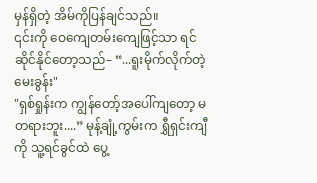မှန်ရှိတဲ့ အိမ်ကိုပြန်ချင်သည်။
၎င်းကို ဝေကျေတမ်းကျေဖြင့်သာ ရင်ဆိုင်နိုင်တော့သည်– “...ရူးမိုက်လိုက်တဲ့မေးခွန်း"
"ရှစ်ရှုန်းက ကျွန်တော့်အပေါ်ကျတော့ မတရားဘူး....” မုန့်ချုံ့ကွမ်းက ရွှီရှင်းကျီကို သူ့ရင်ခွင်ထဲ ပွေ့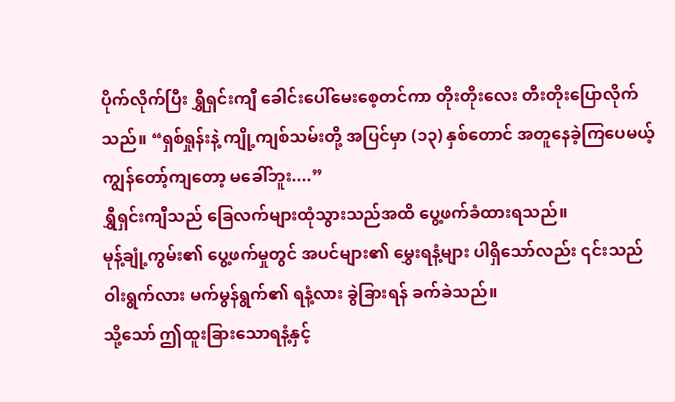ပိုက်လိုက်ပြီး ရွှီရှင်းကျီ ခေါင်းပေါ်မေးစေ့တင်ကာ တိုးတိုးလေး တီးတိုးပြောလိုက်သည်။ “ရှစ်ရှုန်းနဲ့ ကျို့ကျစ်သမ်းတို့ အပြင်မှာ (၁၃) နှစ်တောင် အတူနေခဲ့ကြပေမယ့် ကျွန်တော့်ကျတော့ မခေါ်ဘူး....”
ရွှီရှင်းကျီသည် ခြေလက်များထုံသွားသည်အထိ ပွေ့ဖက်ခံထားရသည်။
မုန့်ချုံ့ကွမ်း၏ ပွေ့ဖက်မှုတွင် အပင်များ၏ မွှေးရနံ့များ ပါရှိသော်လည်း ၎င်းသည် ဝါးရွက်လား မက်မွန်ရွက်၏ ရနံ့လား ခွဲခြားရန် ခက်ခဲသည်။
သို့သော် ဤထူးခြားသောရနံ့နှင့်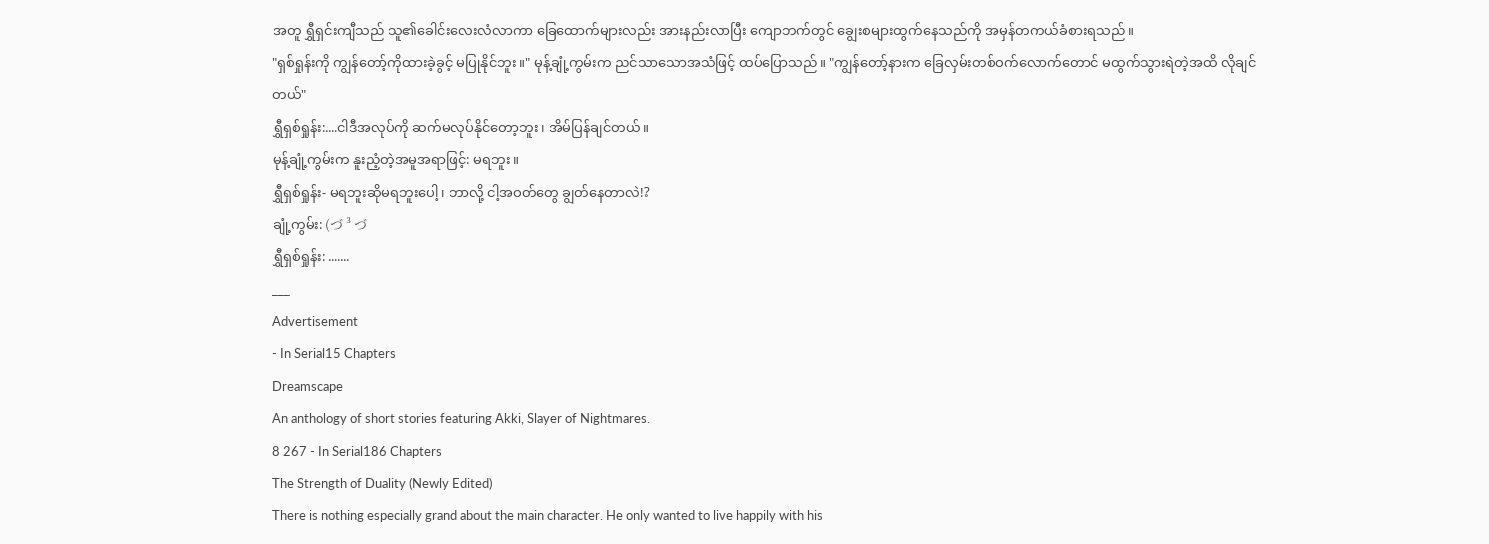အတူ ရွှီရှင်းကျီသည် သူ၏ခေါင်းလေးလံလာကာ ခြေထောက်များလည်း အားနည်းလာပြီး ကျောဘက်တွင် ချွေးစများထွက်နေသည်ကို အမှန်တကယ်ခံစားရသည်။
"ရှစ်ရှုန်းကို ကျွန်တော့်ကိုထားခဲ့ခွင့် မပြုနိုင်ဘူး။" မုန့်ချုံ့ကွမ်းက ညင်သာသောအသံဖြင့် ထပ်ပြောသည်။ "ကျွန်တော့်နားက ခြေလှမ်းတစ်ဝက်လောက်တောင် မထွက်သွားရဲတဲ့အထိ လိုချင်တယ်"
ရွှီရှစ်ရှုန်း:....ငါဒီအလုပ်ကို ဆက်မလုပ်နိုင်တော့ဘူး၊ အိမ်ပြန်ချင်တယ်။
မုန့်ချုံ့ကွမ်းက နူးညံ့တဲ့အမူအရာဖြင့်: မရဘူး။
ရွှီရှစ်ရှုန်း- မရဘူးဆိုမရဘူးပေါ့၊ ဘာလို့ ငါ့အဝတ်တွေ ချွတ်နေတာလဲ!?
ချုံ့ကွမ်း: (づ ³ づ
ရွှီရှစ်ရှုန်း: .......
___
Advertisement
- In Serial15 Chapters
Dreamscape
An anthology of short stories featuring Akki, Slayer of Nightmares.
8 267 - In Serial186 Chapters
The Strength of Duality (Newly Edited)
There is nothing especially grand about the main character. He only wanted to live happily with his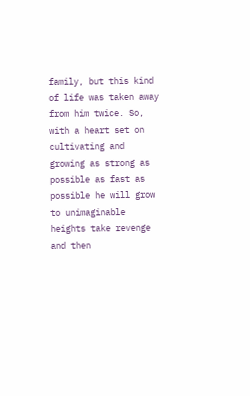family, but this kind of life was taken away from him twice. So, with a heart set on cultivating and growing as strong as possible as fast as possible he will grow to unimaginable heights take revenge and then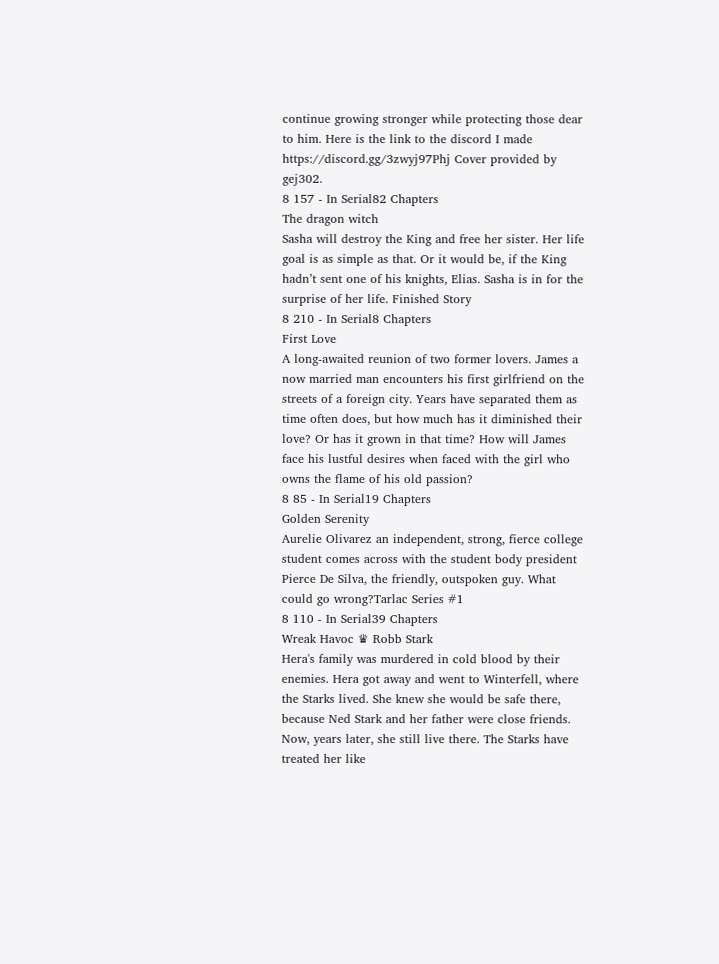continue growing stronger while protecting those dear to him. Here is the link to the discord I made https://discord.gg/3zwyj97Phj Cover provided by gej302.
8 157 - In Serial82 Chapters
The dragon witch
Sasha will destroy the King and free her sister. Her life goal is as simple as that. Or it would be, if the King hadn’t sent one of his knights, Elias. Sasha is in for the surprise of her life. Finished Story
8 210 - In Serial8 Chapters
First Love
A long-awaited reunion of two former lovers. James a now married man encounters his first girlfriend on the streets of a foreign city. Years have separated them as time often does, but how much has it diminished their love? Or has it grown in that time? How will James face his lustful desires when faced with the girl who owns the flame of his old passion?
8 85 - In Serial19 Chapters
Golden Serenity
Aurelie Olivarez an independent, strong, fierce college student comes across with the student body president Pierce De Silva, the friendly, outspoken guy. What could go wrong?Tarlac Series #1
8 110 - In Serial39 Chapters
Wreak Havoc ♛ Robb Stark
Hera's family was murdered in cold blood by their enemies. Hera got away and went to Winterfell, where the Starks lived. She knew she would be safe there, because Ned Stark and her father were close friends. Now, years later, she still live there. The Starks have treated her like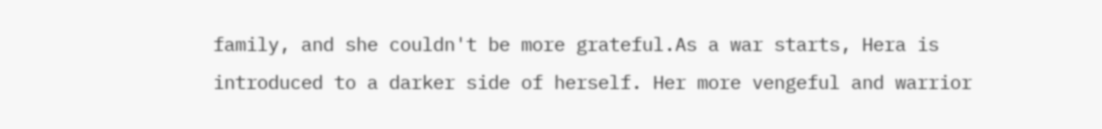family, and she couldn't be more grateful.As a war starts, Hera is introduced to a darker side of herself. Her more vengeful and warrior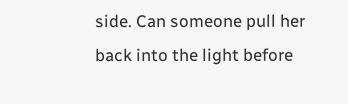side. Can someone pull her back into the light before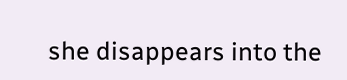she disappears into the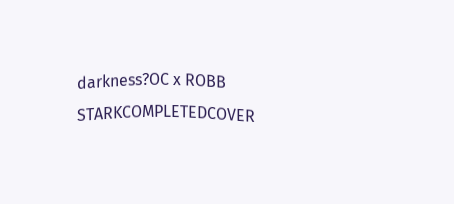darkness?OC x ROBB STARKCOMPLETEDCOVER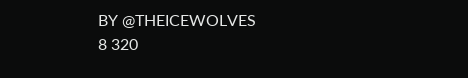BY @THEICEWOLVES
8 320